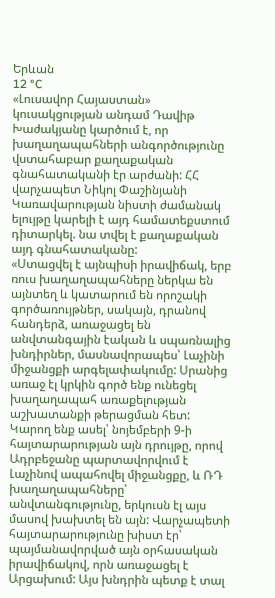Երևան
12 °C
«Լուսավոր Հայաստան» կուսակցության անդամ Դավիթ Խաժակյանը կարծում է, որ խաղաղապահների անգործությունը վստահաբար քաղաքական գնահատականի էր արժանի: ՀՀ վարչապետ Նիկոլ Փաշինյանի Կառավարության նիստի ժամանակ ելույթը կարելի է այդ համատեքստում դիտարկել. նա տվել է քաղաքական այդ գնահատականը:
«Ստացվել է այնպիսի իրավիճակ, երբ ռուս խաղաղապահները ներկա են այնտեղ և կատարում են որոշակի գործառույթներ, սակայն, դրանով հանդերձ, առաջացել են անվտանգային էական և սպառնալից խնդիրներ, մասնավորապես՝ Լաչինի միջանցքի արգելափակումը: Սրանից առաջ էլ կրկին գործ ենք ունեցել խաղաղապահ առաքելության աշխատանքի թերացման հետ: Կարող ենք ասել՝ նոյեմբերի 9-ի հայտարարության այն դրույթը, որով Ադրբեջանը պարտավորվում է Լաչինով ապահովել միջանցքը, և ՌԴ խաղաղապահները՝ անվտանգությունը, երկուսն էլ այս մասով խախտել են այն: Վարչապետի հայտարարությունը խիստ էր՝ պայմանավորված այն օրհասական իրավիճակով, որն առաջացել է Արցախում: Այս խնդրին պետք է տալ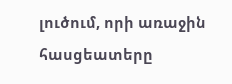լուծում, որի առաջին հասցեատերը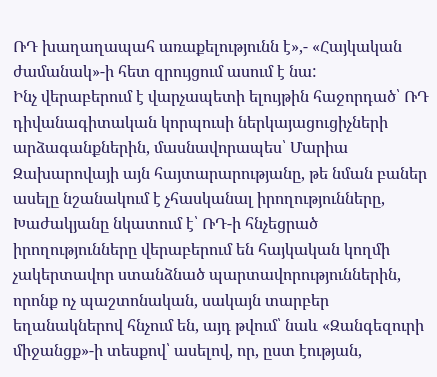ՌԴ խաղաղապահ առաքելությունն է»,- «Հայկական ժամանակ»-ի հետ զրույցում ասում է նա:
Ինչ վերաբերում է վարչապետի ելույթին հաջորդած՝ ՌԴ դիվանագիտական կորպուսի ներկայացուցիչների արձագանքներին, մասնավորապես՝ Մարիա Զախարովայի այն հայտարարությանը, թե նման բաներ ասելը նշանակում է չհասկանալ իրողությունները, Խաժակյանը նկատում է՝ ՌԴ-ի հնչեցրած իրողությունները վերաբերում են հայկական կողմի չակերտավոր ստանձնած պարտավորություններին, որոնք ոչ պաշտոնական, սակայն տարբեր եղանակներով հնչում են, այդ թվում՝ նաև «Զանգեզուրի միջանցք»-ի տեսքով՝ ասելով, որ, ըստ էության,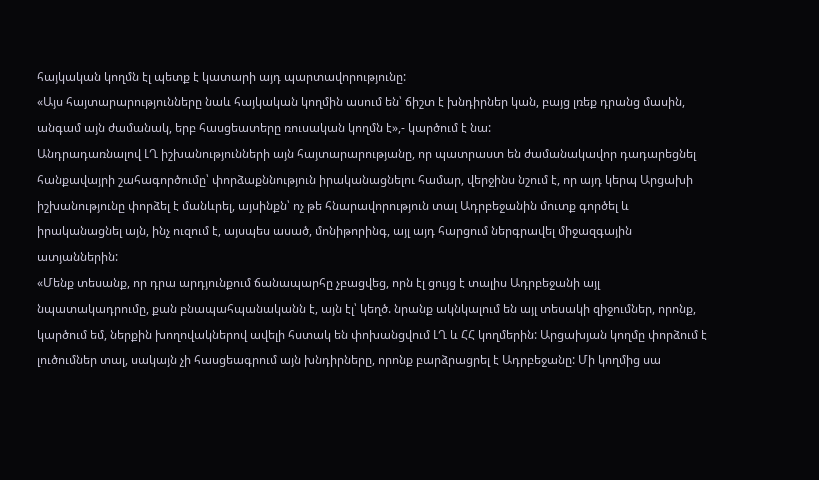հայկական կողմն էլ պետք է կատարի այդ պարտավորությունը:
«Այս հայտարարությունները նաև հայկական կողմին ասում են՝ ճիշտ է խնդիրներ կան, բայց լռեք դրանց մասին, անգամ այն ժամանակ, երբ հասցեատերը ռուսական կողմն է»,- կարծում է նա:
Անդրադառնալով ԼՂ իշխանությունների այն հայտարարությանը, որ պատրաստ են ժամանակավոր դադարեցնել հանքավայրի շահագործումը՝ փորձաքննություն իրականացնելու համար, վերջինս նշում է, որ այդ կերպ Արցախի իշխանությունը փորձել է մանևրել, այսինքն՝ ոչ թե հնարավորություն տալ Ադրբեջանին մուտք գործել և իրականացնել այն, ինչ ուզում է, այսպես ասած, մոնիթորինգ, այլ այդ հարցում ներգրավել միջազգային ատյաններին:
«Մենք տեսանք, որ դրա արդյունքում ճանապարհը չբացվեց, որն էլ ցույց է տալիս Ադրբեջանի այլ նպատակադրումը, քան բնապահպանականն է, այն էլ՝ կեղծ. նրանք ակնկալում են այլ տեսակի զիջումներ, որոնք, կարծում եմ, ներքին խողովակներով ավելի հստակ են փոխանցվում ԼՂ և ՀՀ կողմերին: Արցախյան կողմը փորձում է լուծումներ տալ, սակայն չի հասցեագրում այն խնդիրները, որոնք բարձրացրել է Ադրբեջանը: Մի կողմից սա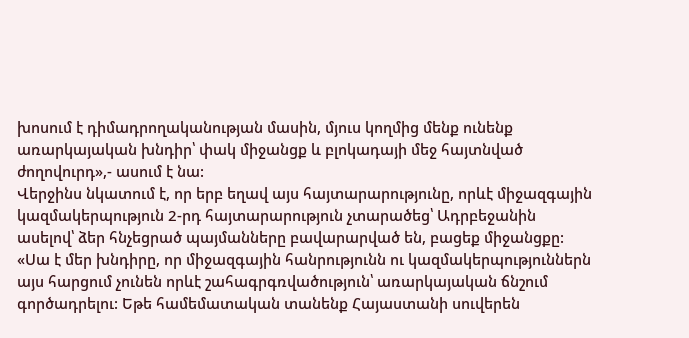խոսում է դիմադրողականության մասին, մյուս կողմից մենք ունենք առարկայական խնդիր՝ փակ միջանցք և բլոկադայի մեջ հայտնված ժողովուրդ»,- ասում է նա:
Վերջինս նկատում է, որ երբ եղավ այս հայտարարությունը, որևէ միջազգային կազմակերպություն 2-րդ հայտարարություն չտարածեց՝ Ադրբեջանին ասելով՝ ձեր հնչեցրած պայմանները բավարարված են, բացեք միջանցքը:
«Սա է մեր խնդիրը, որ միջազգային հանրությունն ու կազմակերպություններն այս հարցում չունեն որևէ շահագրգռվածություն՝ առարկայական ճնշում գործադրելու: Եթե համեմատական տանենք Հայաստանի սուվերեն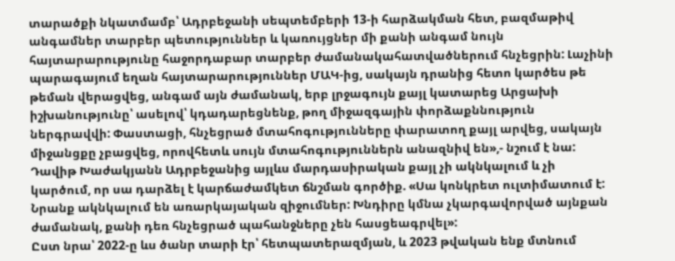տարածքի նկատմամբ՝ Ադրբեջանի սեպտեմբերի 13-ի հարձակման հետ, բազմաթիվ անգամներ տարբեր պետություններ և կառույցներ մի քանի անգամ նույն հայտարարությունը հաջորդաբար տարբեր ժամանակահատվածներում հնչեցրին: Լաչինի պարագայում եղան հայտարարություններ ՄԱԿ-ից, սակայն դրանից հետո կարծես թե թեման վերացվեց, անգամ այն ժամանակ, երբ լրջագույն քայլ կատարեց Արցախի իշխանությունը՝ ասելով՝ կդադարեցնենք, թող միջազգային փորձաքննություն ներգրավվի: Փաստացի, հնչեցրած մտահոգությունները փարատող քայլ արվեց, սակայն միջանցքը չբացվեց, որովհետև սույն մտահոգություններն անազնիվ են»,- նշում է նա:
Դավիթ Խաժակյանն Ադրբեջանից այլևս մարդասիրական քայլ չի ակնկալում և չի կարծում, որ սա դարձել է կարճաժամկետ ճնշման գործիք. «Սա կոնկրետ ուլտիմատում է: Նրանք ակնկալում են առարկայական զիջումներ: Խնդիրը կմնա չկարգավորված այնքան ժամանակ, քանի դեռ հնչեցրած պահանջները չեն հասցեագրվել»:
Ըստ նրա՝ 2022-ը ևս ծանր տարի էր՝ հետպատերազմյան, և 2023 թվական ենք մտնում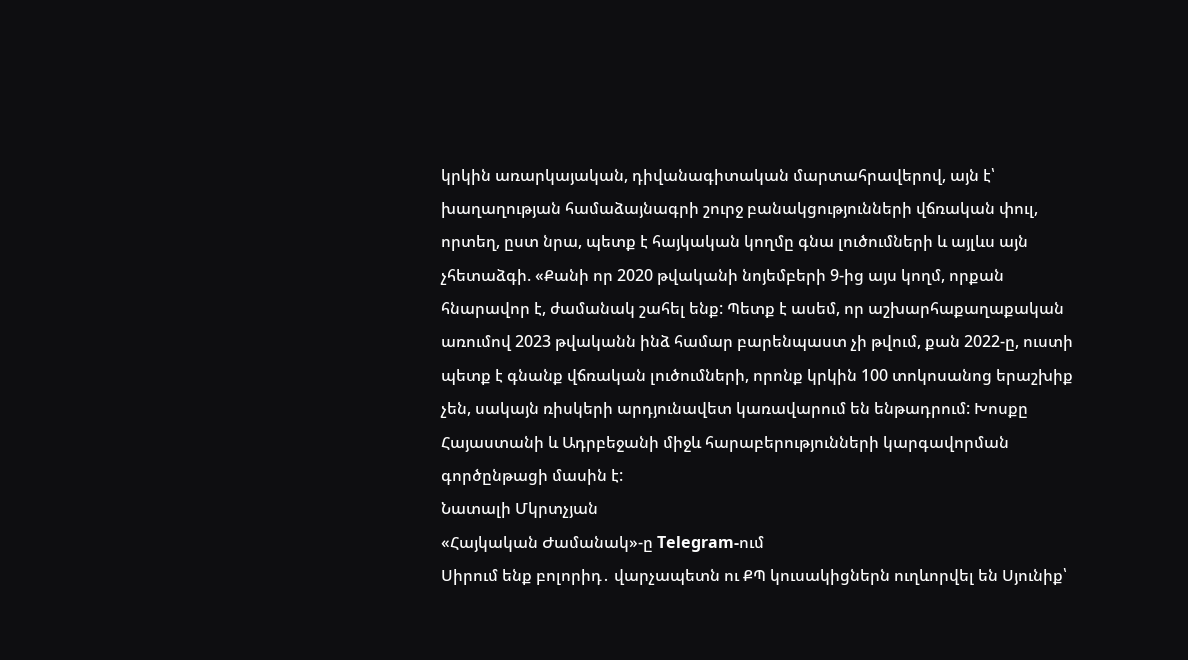կրկին առարկայական, դիվանագիտական մարտահրավերով, այն է՝ խաղաղության համաձայնագրի շուրջ բանակցությունների վճռական փուլ, որտեղ, ըստ նրա, պետք է հայկական կողմը գնա լուծումների և այլևս այն չհետաձգի. «Քանի որ 2020 թվականի նոյեմբերի 9-ից այս կողմ, որքան հնարավոր է, ժամանակ շահել ենք: Պետք է ասեմ, որ աշխարհաքաղաքական առումով 2023 թվականն ինձ համար բարենպաստ չի թվում, քան 2022-ը, ուստի պետք է գնանք վճռական լուծումների, որոնք կրկին 100 տոկոսանոց երաշխիք չեն, սակայն ռիսկերի արդյունավետ կառավարում են ենթադրում: Խոսքը Հայաստանի և Ադրբեջանի միջև հարաբերությունների կարգավորման գործընթացի մասին է:
Նատալի Մկրտչյան
«Հայկական Ժամանակ»-ը Telegram-ում
Սիրում ենք բոլորիդ․ վարչապետն ու ՔՊ կուսակիցներն ուղևորվել են Սյունիք՝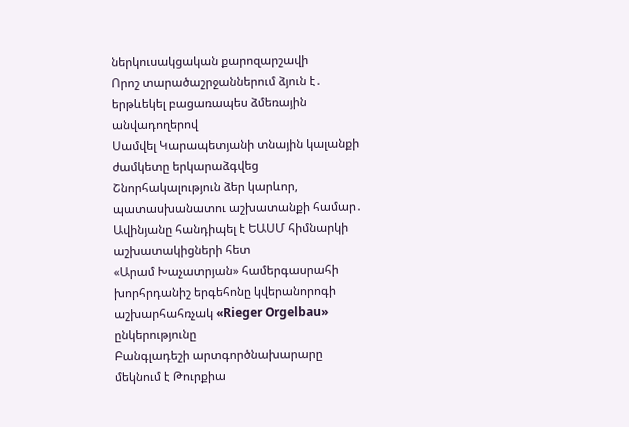ներկուսակցական քարոզարշավի
Որոշ տարածաշրջաններում ձյուն է․ երթևեկել բացառապես ձմեռային անվադողերով
Սամվել Կարապետյանի տնային կալանքի ժամկետը երկարաձգվեց
Շնորհակալություն ձեր կարևոր, պատասխանատու աշխատանքի համար․ Ավինյանը հանդիպել է ԵԱՍՄ հիմնարկի աշխատակիցների հետ
«Արամ Խաչատրյան» համերգասրահի խորհրդանիշ երգեհոնը կվերանորոգի աշխարհահռչակ «Rieger Orgelbau» ընկերությունը
Բանգլադեշի արտգործնախարարը մեկնում է Թուրքիա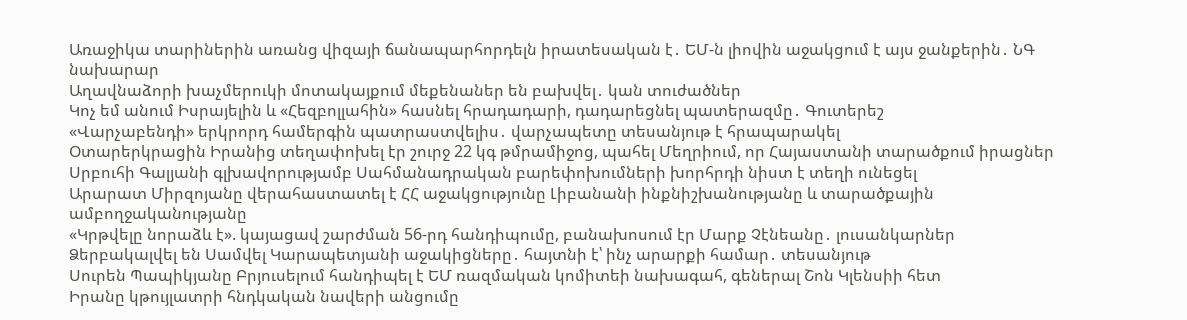Առաջիկա տարիներին առանց վիզայի ճանապարհորդելն իրատեսական է․ ԵՄ-ն լիովին աջակցում է այս ջանքերին․ ՆԳ նախարար
Աղավնաձորի խաչմերուկի մոտակայքում մեքենաներ են բախվել․ կան տուժածներ
Կոչ եմ անում Իսրայելին և «Հեզբոլլահին» հասնել հրադադարի, դադարեցնել պատերազմը․ Գուտերեշ
«Վարչաբենդի» երկրորդ համերգին պատրաստվելիս․ վարչապետը տեսանյութ է հրապարակել
Օտարերկրացին Իրանից տեղափոխել էր շուրջ 22 կգ թմրամիջոց, պահել Մեղրիում, որ Հայաստանի տարածքում իրացներ
Սրբուհի Գալյանի գլխավորությամբ Սահմանադրական բարեփոխումների խորհրդի նիստ է տեղի ունեցել
Արարատ Միրզոյանը վերահաստատել է ՀՀ աջակցությունը Լիբանանի ինքնիշխանությանը և տարածքային ամբողջականությանը
«Կրթվելը նորաձև է». կայացավ շարժման 56-րդ հանդիպումը, բանախոսում էր Մարք Չէնեանը․ լուսանկարներ
Ձերբակալվել են Սամվել Կարապետյանի աջակիցները․ հայտնի է՝ ինչ արարքի համար․ տեսանյութ
Սուրեն Պապիկյանը Բրյուսելում հանդիպել է ԵՄ ռազմական կոմիտեի նախագահ, գեներալ Շոն Կլենսիի հետ
Իրանը կթույլատրի հնդկական նավերի անցումը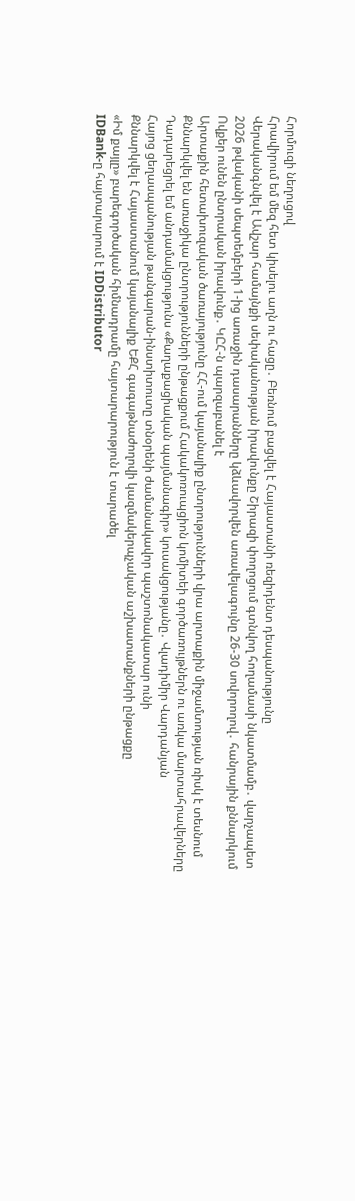Հորմուզի նեղուցով
Հրավիրում եմ մեզ հետ կիսելու աղն ու հացը․ Բեռնում բացվել է Հայաստանի ռեզիդենտ դեսպանությունը
Վերականգնվել է Ավշար համայնքի սեփականության իրավունքը Շիրազի փողոցում գտնվող հողամասի նկատմամբ․ վարչապետ
2026 թվականի սեպտեմբերի 1-ից առաջին դասարանները կձևավորվեն առավելագույնը 26-30 սովորողով․ հանրային քննարկում
Ովքեր ունեն ընտրական իրավունք․ ԿԸՀ-ն պարզաբանել է
Արտաքին հետախուզական ծառայությունը ՀՀ-ում կայանալիք ընտրությունների վրա արտաքին միջամտության ռիսկ է տեսնում
Քննարկվել են առաջիկա ընտրությունների ընթացքում Հակակոռուպցիոն կոմիտեի գործառույթներն ու առկա մարտահրավերները
Դադարեցրել եմ անդամակցությունս «Քաղաքացիական պայմանագիր» կուսակցությանը․ Վլադիմիր Վարդանյան
Հայոց ցեղասպանության թանգարան-ինստիտուտը տնօրենի ժամանակավոր պաշտոնակատար ունի
Քննարկվել է Հայաստանում կայանալիք ԵՔՀ գագաթնաժողովի կազմակերպչական աշխատանքների ընթացքը
«Իմ քայլը» բարեգործական հիմնադրամը հայտարարություն է տարածել
IDBank-ը հայտարարում է IDDistributor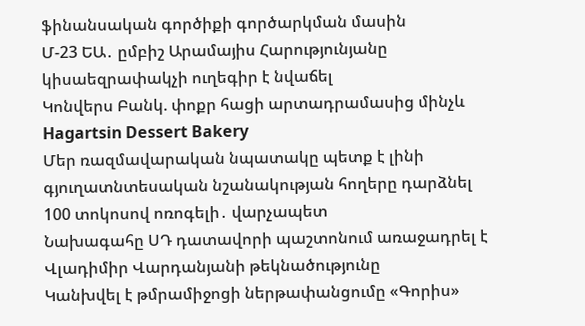ֆինանսական գործիքի գործարկման մասին
Մ-23 ԵԱ․ ըմբիշ Արամայիս Հարությունյանը կիսաեզրափակչի ուղեգիր է նվաճել
Կոնվերս Բանկ. փոքր հացի արտադրամասից մինչև Hagartsin Dessert Bakery
Մեր ռազմավարական նպատակը պետք է լինի գյուղատնտեսական նշանակության հողերը դարձնել 100 տոկոսով ոռոգելի․ վարչապետ
Նախագահը ՍԴ դատավորի պաշտոնում առաջադրել է Վլադիմիր Վարդանյանի թեկնածությունը
Կանխվել է թմրամիջոցի ներթափանցումը «Գորիս»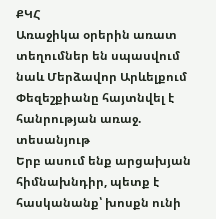ՔԿՀ
Առաջիկա օրերին առատ տեղումներ են սպասվում նաև Մերձավոր Արևելքում
Փեզեշքիանը հայտնվել է հանրության առաջ. տեսանյութ
Երբ ասում ենք արցախյան հիմնախնդիր, պետք է հասկանանք՝ խոսքն ունի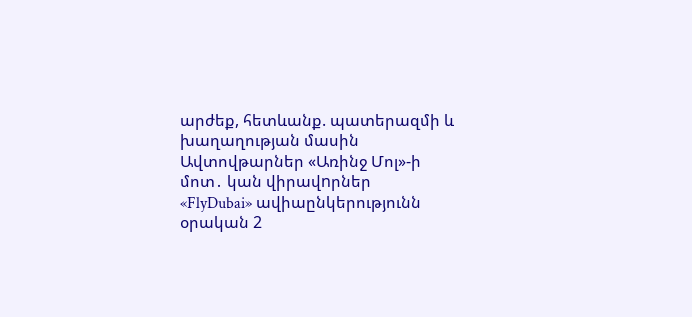արժեք, հետևանք. պատերազմի և խաղաղության մասին
Ավտովթարներ «Առինջ Մոլ»-ի մոտ․ կան վիրավnրներ
«FlyDubai» ավիաընկերությունն օրական 2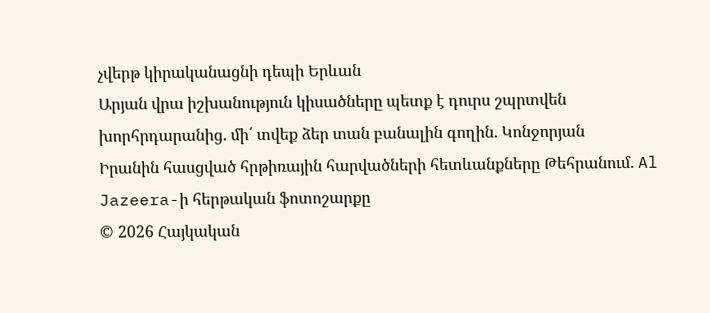չվերթ կիրականացնի դեպի Երևան
Արյան վրա իշխանություն կիսածները պետք է դուրս շպրտվեն խորհրդարանից. մի՛ տվեք ձեր տան բանալին գողին. Կոնջորյան
Իրանին հասցված հրթիռային հարվածների հետևանքները Թեհրանում. Al Jazeera-ի հերթական ֆոտոշարքը
© 2026 Հայկական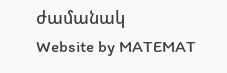ժամանակ
Website by MATEMAT